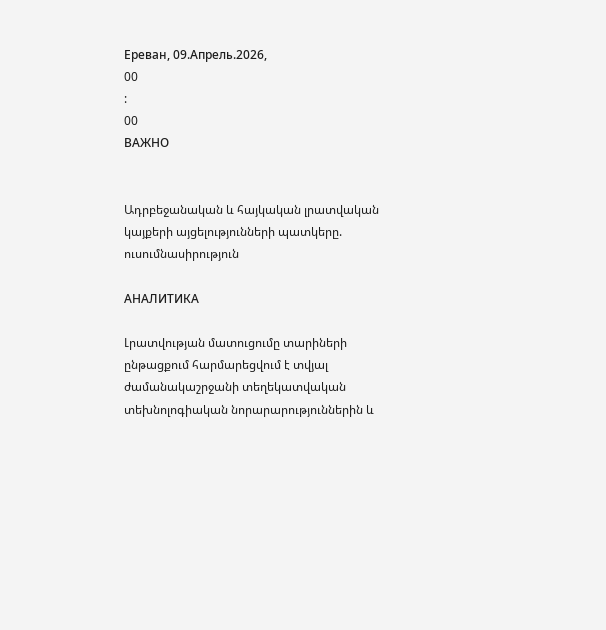Ереван, 09.Апрель.2026,
00
:
00
ВАЖНО


Ադրբեջանական և հայկական լրատվական կայքերի այցելությունների պատկերը. ուսումնասիրություն

АНАЛИТИКА

Լրատվության մատուցումը տարիների ընթացքում հարմարեցվում է տվյալ ժամանակաշրջանի տեղեկատվական տեխնոլոգիական նորարարություններին և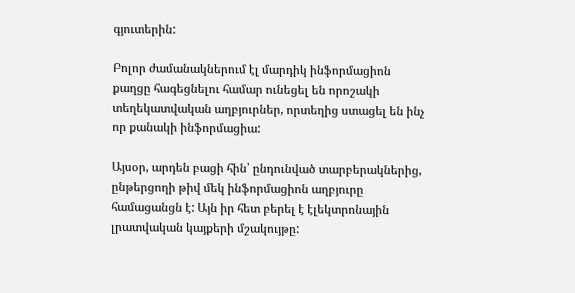գյուտերին:

Բոլոր ժամանակներում էլ մարդիկ ինֆորմացիոն քաղցը հագեցնելու համար ունեցել են որոշակի տեղեկատվական աղբյուրներ, որտեղից ստացել են ինչ որ քանակի ինֆորմացիա:

Այսօր, արդեն բացի հին՝ ընդունված տարբերակներից, ընթերցողի թիվ մեկ ինֆորմացիոն աղբյուրը համացանցն է: Այն իր հետ բերել է էլեկտրոնային լրատվական կայքերի մշակույթը: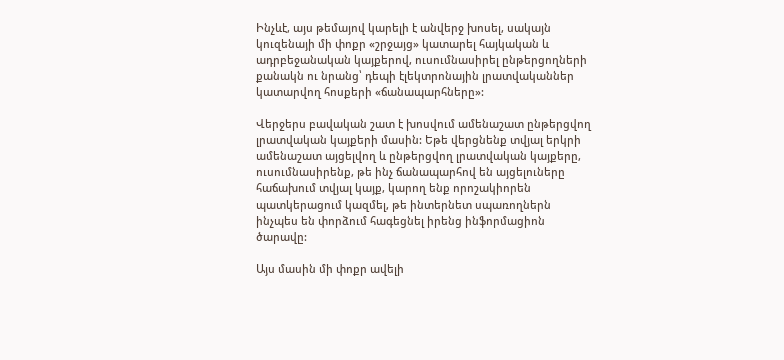Ինչևէ, այս թեմայով կարելի է անվերջ խոսել, սակայն կուզենայի մի փոքր «շրջայց» կատարել հայկական և ադրբեջանական կայքերով, ուսումնասիրել ընթերցողների քանակն ու նրանց՝ դեպի էլեկտրոնային լրատվականներ կատարվող հոսքերի «ճանապարհները»:

Վերջերս բավական շատ է խոսվում ամենաշատ ընթերցվող լրատվական կայքերի մասին: Եթե վերցնենք տվյալ երկրի ամենաշատ այցելվող և ընթերցվող լրատվական կայքերը, ուսումնասիրենք, թե ինչ ճանապարհով են այցելուները հաճախում տվյալ կայք, կարող ենք որոշակիորեն պատկերացում կազմել, թե ինտերնետ սպառողներն ինչպես են փորձում հագեցնել իրենց ինֆորմացիոն ծարավը:

Այս մասին մի փոքր ավելի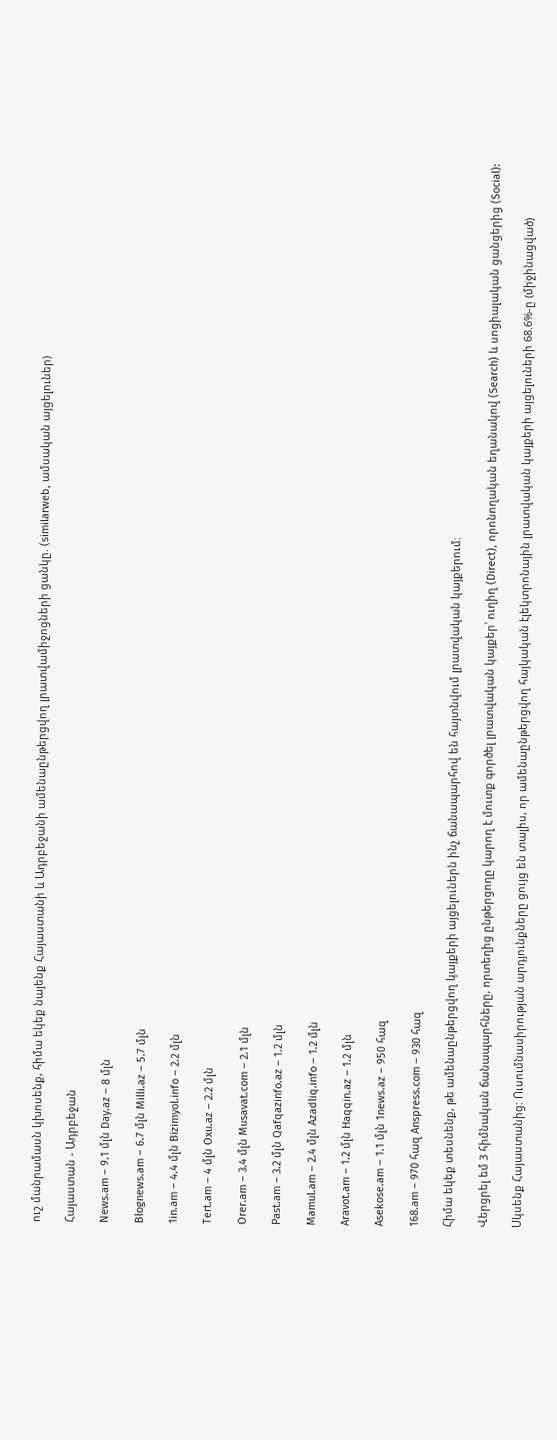ուշ մանրամասն կխոսենք, հիմա եկեք նայենք Հայաստանի և Ադրբեջանի ամենաընթերցվող լրատվամիջոցների ցանկը. (similarweb, ամսական այցելուներ)

Հայաստան - Ադրբեջան

News.am – 9.1 մլն Day.az – 8 մլն

Blognews.am – 6.7 մլն Milli.az – 5.7 մլն

1in.am – 4.4 մլն Bizimyol.info – 2.2 մլն

Tert.am – 4 մլն Oxu.az – 2.2 մլն

Orer.am – 3.4 մլն Musavat.com – 2.1 մլն

Past.am – 3.2 մլն Qafqazinfo.az – 1.2 մլն

Mamul.am – 2.4 մլն Azadliq.info – 1.2 մլն

Aravot.am – 1.2 մլն Haqqin.az – 1.2 մլն

Asekose.am – 1.1 մլն 1news.az – 950 հազ

168.am – 970 հազ Anspress.com – 930 հազ

Հիմա եկեք տեսնենք, թե ամենաընթերցվող կայքերի այցելուներն ինչ ճանապարհով են հայտնվում լրատվական կայքերում:

Վերցրել եմ 3 հիմնական ճանապարհները, որտեղից ընթերցողը կարող է մուտք գործել լրատվական կայքեր՝ ուղիղ (Direct), որոնողական եղանակով (Search) և սոցիալական ցանցերից (Social):

Սկսենք Հայաստանից: Ուսումնասիրության արդյունքները ցույց են տալիս, որ ամենաընթերցվող հայկական էլեկտրոնային լրատվական կայքերի այցելուների 68.6%-ը (միջինացված)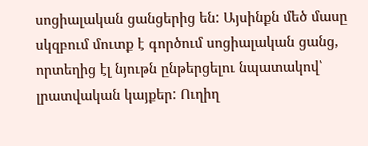սոցիալական ցանցերից են: Այսինքն մեծ մասը սկզբում մուտք է գործում սոցիալական ցանց, որտեղից էլ նյութն ընթերցելու նպատակով՝ լրատվական կայքեր: Ուղիղ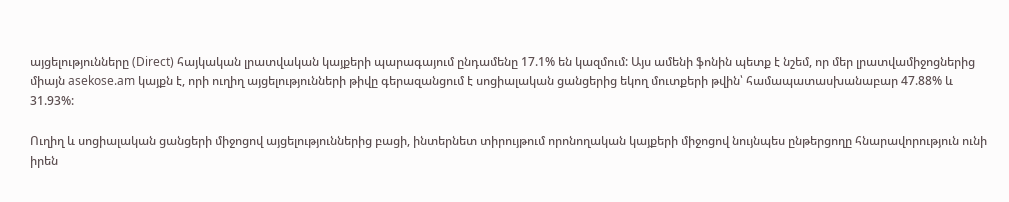այցելությունները (Direct) հայկական լրատվական կայքերի պարագայում ընդամենը 17.1% են կազմում: Այս ամենի ֆոնին պետք է նշեմ, որ մեր լրատվամիջոցներից միայն asekose.am կայքն է, որի ուղիղ այցելությունների թիվը գերազանցում է սոցիալական ցանցերից եկող մուտքերի թվին՝ համապատասխանաբար 47.88% և 31.93%:

Ուղիղ և սոցիալական ցանցերի միջոցով այցելություններից բացի, ինտերնետ տիրույթում որոնողական կայքերի միջոցով նույնպես ընթերցողը հնարավորություն ունի իրեն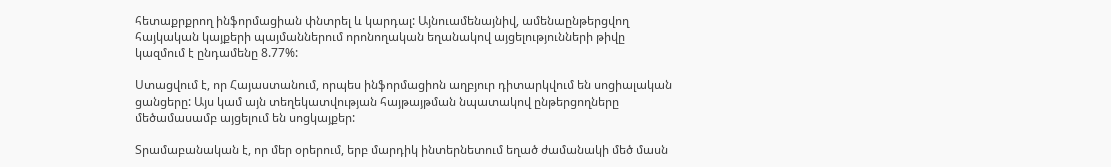հետաքրքրող ինֆորմացիան փնտրել և կարդալ: Այնուամենայնիվ, ամենաընթերցվող հայկական կայքերի պայմաններում որոնողական եղանակով այցելությունների թիվը կազմում է ընդամենը 8.77%:

Ստացվում է, որ Հայաստանում, որպես ինֆորմացիոն աղբյուր դիտարկվում են սոցիալական ցանցերը: Այս կամ այն տեղեկատվության հայթայթման նպատակով ընթերցողները մեծամասամբ այցելում են սոցկայքեր:

Տրամաբանական է, որ մեր օրերում, երբ մարդիկ ինտերնետում եղած ժամանակի մեծ մասն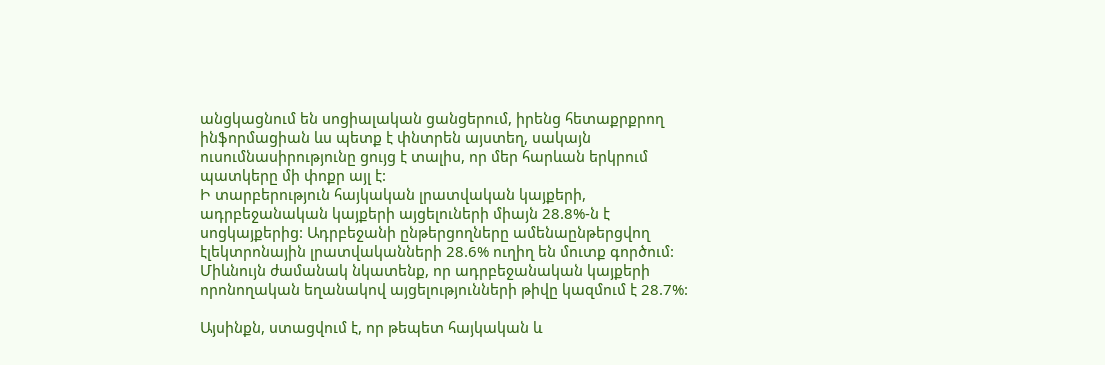անցկացնում են սոցիալական ցանցերում, իրենց հետաքրքրող ինֆորմացիան ևս պետք է փնտրեն այստեղ, սակայն ուսումնասիրությունը ցույց է տալիս, որ մեր հարևան երկրում պատկերը մի փոքր այլ է:
Ի տարբերություն հայկական լրատվական կայքերի, ադրբեջանական կայքերի այցելուների միայն 28.8%-ն է սոցկայքերից: Ադրբեջանի ընթերցողները ամենաընթերցվող էլեկտրոնային լրատվականների 28.6% ուղիղ են մուտք գործում: Միևնույն ժամանակ նկատենք, որ ադրբեջանական կայքերի որոնողական եղանակով այցելությունների թիվը կազմում է 28.7%:

Այսինքն, ստացվում է, որ թեպետ հայկական և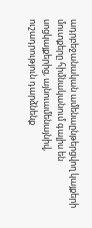ադրբեջանական ամենաընթերցվող կայքերի մուտքերը հիմնականում գալիս են սոցկայքերից, այնուամենայնիվ, ուշադրություն դարձնենք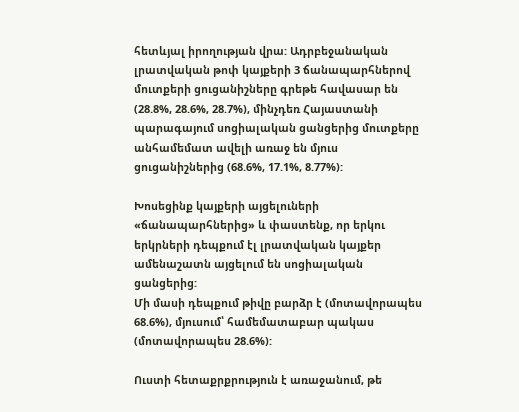հետևյալ իրողության վրա: Ադրբեջանական լրատվական թոփ կայքերի 3 ճանապարհներով մուտքերի ցուցանիշները գրեթե հավասար են (28.8%, 28.6%, 28.7%), մինչդեռ Հայաստանի պարագայում սոցիալական ցանցերից մուտքերը անհամեմատ ավելի առաջ են մյուս ցուցանիշներից (68.6%, 17.1%, 8.77%):

Խոսեցինք կայքերի այցելուների «ճանապարհներից» և փաստենք, որ երկու երկրների դեպքում էլ լրատվական կայքեր ամենաշատն այցելում են սոցիալական ցանցերից:
Մի մասի դեպքում թիվը բարձր է (մոտավորապես 68.6%), մյուսում՝ համեմատաբար պակաս (մոտավորապես 28.6%):

Ուստի հետաքրքրություն է առաջանում, թե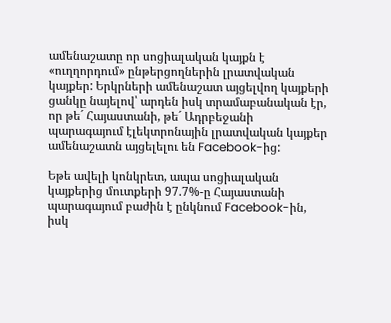ամենաշատը որ սոցիալական կայքն է «ուղղորդում» ընթերցողներին լրատվական կայքեր: Երկրների ամենաշատ այցելվող կայքերի ցանկը նայելով՝ արդեն իսկ տրամաբանական էր, որ թե´ Հայաստանի, թե´ Ադրբեջանի պարագայում էլեկտրոնային լրատվական կայքեր ամենաշատն այցելելու են Facebook-ից:

Եթե ավելի կոնկրետ, ապա սոցիալական կայքերից մուտքերի 97.7%-ը Հայաստանի պարագայում բաժին է ընկնում Facebook-ին, իսկ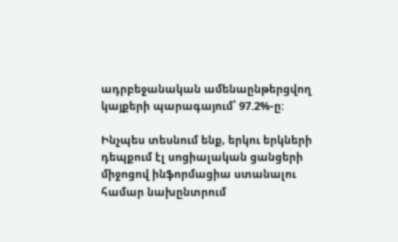ադրբեջանական ամենաընթերցվող կայքերի պարագայում՝ 97.2%-ը:

Ինչպես տեսնում ենք, երկու երկների դեպքում էլ սոցիալական ցանցերի միջոցով ինֆորմացիա ստանալու համար նախընտրում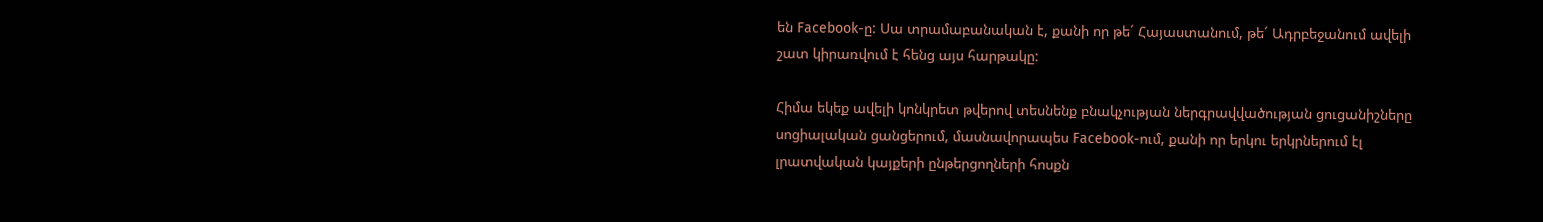են Facebook-ը: Սա տրամաբանական է, քանի որ թե´ Հայաստանում, թե´ Ադրբեջանում ավելի շատ կիրառվում է հենց այս հարթակը:

Հիմա եկեք ավելի կոնկրետ թվերով տեսնենք բնակչության ներգրավվածության ցուցանիշները սոցիալական ցանցերում, մասնավորապես Facebook-ում, քանի որ երկու երկրներում էլ լրատվական կայքերի ընթերցողների հոսքն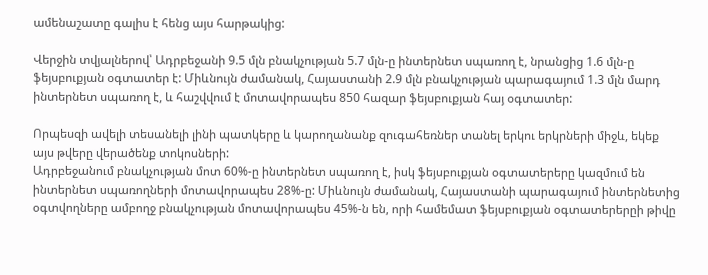ամենաշատը գալիս է հենց այս հարթակից:

Վերջին տվյալներով՝ Ադրբեջանի 9.5 մլն բնակչության 5.7 մլն-ը ինտերնետ սպառող է, նրանցից 1.6 մլն-ը ֆեյսբուքյան օգտատեր է: Միևնույն ժամանակ, Հայաստանի 2.9 մլն բնակչության պարագայում 1.3 մլն մարդ ինտերնետ սպառող է, և հաշվվում է մոտավորապես 850 հազար ֆեյսբուքյան հայ օգտատեր:

Որպեսզի ավելի տեսանելի լինի պատկերը և կարողանանք զուգահեռներ տանել երկու երկրների միջև, եկեք այս թվերը վերածենք տոկոսների:
Ադրբեջանում բնակչության մոտ 60%-ը ինտերնետ սպառող է, իսկ ֆեյսբուքյան օգտատերերը կազմում են ինտերնետ սպառողների մոտավորապես 28%-ը: Միևնույն ժամանակ, Հայաստանի պարագայում ինտերնետից օգտվողները ամբողջ բնակչության մոտավորապես 45%-ն են, որի համեմատ ֆեյսբուքյան օգտատերերըի թիվը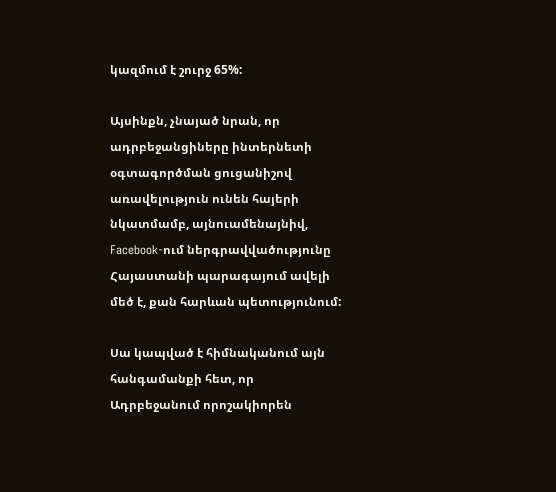կազմում է շուրջ 65%:

Այսինքն, չնայած նրան, որ ադրբեջանցիները ինտերնետի օգտագործման ցուցանիշով առավելություն ունեն հայերի նկատմամբ, այնուամենայնիվ, Facebook-ում ներգրավվածությունը Հայաստանի պարագայում ավելի մեծ է, քան հարևան պետությունում:

Սա կապված է հիմնականում այն հանգամանքի հետ, որ Ադրբեջանում որոշակիորեն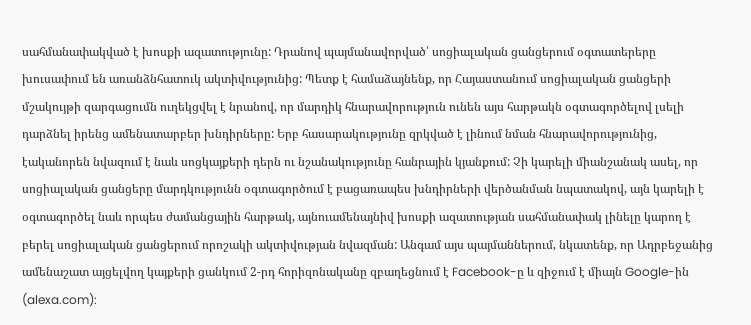սահմանափակված է խոսքի ազատությունը: Դրանով պայմանավորված՝ սոցիալական ցանցերում օգտատերերը խուսափում են առանձնհատուկ ակտիվությունից: Պետք է համաձայնենք, որ Հայաստանում սոցիալական ցանցերի մշակույթի զարգացումն ուղեկցվել է նրանով, որ մարդիկ հնարավորություն ունեն այս հարթակն օգտագործելով լսելի դարձնել իրենց ամենատարբեր խնդիրները: Երբ հասարակությունը զրկված է լինում նման հնարավորությունից, էականորեն նվազում է նաև սոցկայքերի դերն ու նշանակությունը հանրային կյանքում: Չի կարելի միանշանակ ասել, որ սոցիալական ցանցերը մարդկությունն օգտագործում է բացառապես խնդիրների վերծանման նպատակով, այն կարելի է օգտագործել նաև որպես ժամանցային հարթակ, այնուամենայնիվ խոսքի ազատության սահմանափակ լինելը կարող է բերել սոցիալական ցանցերում որոշակի ակտիվության նվազման: Անգամ այս պայմաններում, նկատենք, որ Ադրբեջանից ամենաշատ այցելվող կայքերի ցանկում 2-րդ հորիզոնականը զբաղեցնում է Facebook-ը և զիջում է միայն Google-ին (alexa.com):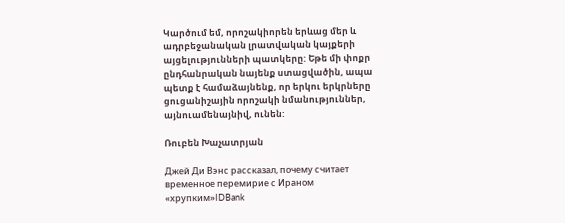Կարծում եմ, որոշակիորեն երևաց մեր և ադրբեջանական լրատվական կայքերի այցելությունների պատկերը: Եթե մի փոքր ընդհանրական նայենք ստացվածին, ապա պետք է համաձայնենք, որ երկու երկրները ցուցանիշային որոշակի նմանություններ, այնուամենայնիվ, ունեն:

Ռուբեն Խաչատրյան

Джей Ди Вэнс рассказал, почему считает временное перемирие с Ираном «хрупким»IDBank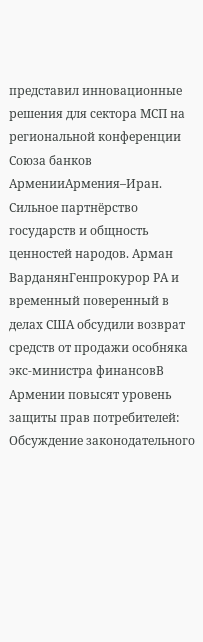представил инновационные решения для сектора МСП на региональной конференции Союза банков АрменииАрмения–Иран. Сильное партнёрство государств и общность ценностей народов. Арман ВарданянГенпрокурор РА и временный поверенный в делах США обсудили возврат средств от продажи особняка экс-министра финансовВ Армении повысят уровень защиты прав потребителей: Обсуждение законодательного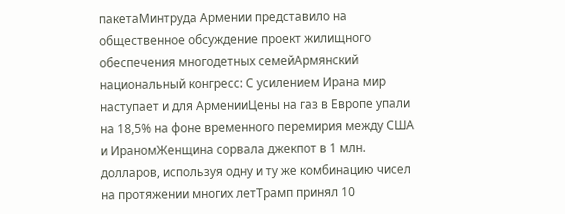пакетаМинтруда Армении представило на общественное обсуждение проект жилищного обеспечения многодетных семейАрмянский национальный конгресс: С усилением Ирана мир наступает и для АрменииЦены на газ в Европе упали на 18,5% на фоне временного перемирия между США и ИраномЖенщина сорвала джекпот в 1 млн. долларов, используя одну и ту же комбинацию чисел на протяжении многих летТрамп принял 10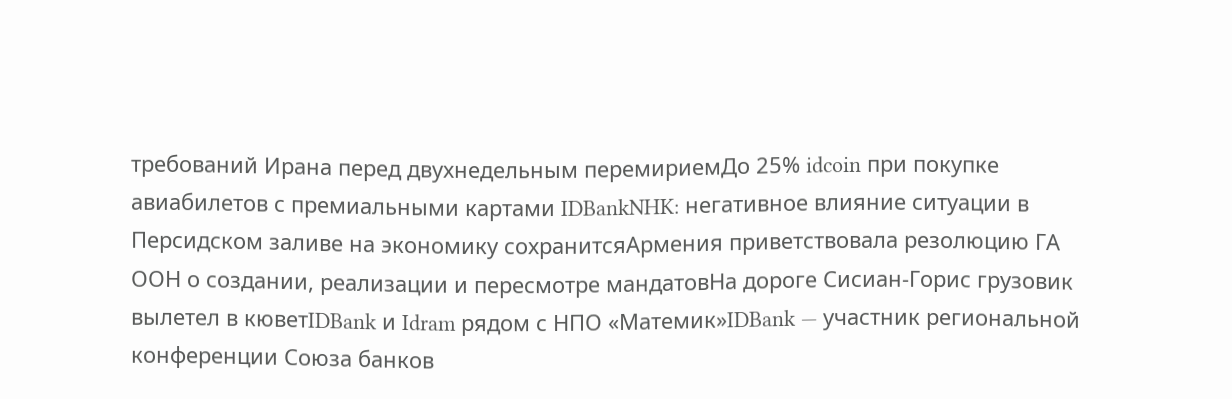требований Ирана перед двухнедельным перемириемДо 25% idcoin при покупке авиабилетов с премиальными картами IDBankNHK: негативное влияние ситуации в Персидском заливе на экономику сохранитсяАрмения приветствовала резолюцию ГА ООН о создании, реализации и пересмотре мандатовНа дороге Сисиан-Горис грузовик вылетел в кюветIDBank и Idram рядом с НПО «Матемик»IDBank — участник региональной конференции Союза банков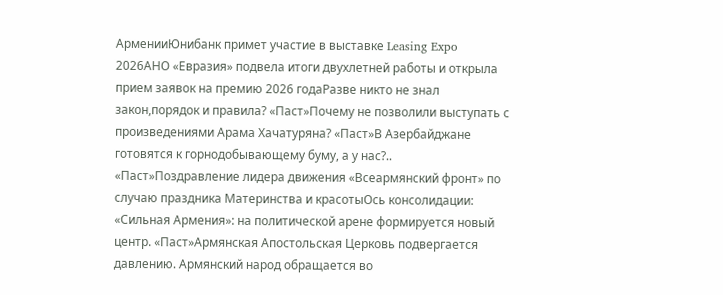АрменииЮнибанк примет участие в выставке Leasing Expo 2026АНО «Евразия» подвела итоги двухлетней работы и открыла прием заявок на премию 2026 годаРазве никто не знал закон,порядок и правила? «Паст»Почему не позволили выступать с произведениями Арама Хачатуряна? «Паст»В Азербайджане готовятся к горнодобывающему буму, а у нас?.. «Паст»Поздравление лидера движения «Всеармянский фронт» по случаю праздника Материнства и красотыОсь консолидации: «Сильная Армения»: на политической арене формируется новый центр. «Паст»Армянская Апостольская Церковь подвергается давлению. Армянский народ обращается во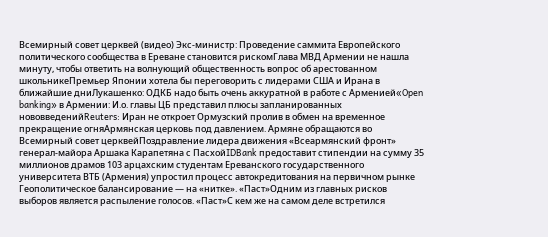Всемирный совет церквей (видео) Экс-министр: Проведение саммита Европейского политического сообщества в Ереване становится рискомГлава МВД Армении не нашла минуту, чтобы ответить на волнующий общественность вопрос об арестованном школьникеПремьер Японии хотела бы переговорить с лидерами США и Ирана в ближайшие дниЛукашенко: ОДКБ надо быть очень аккуратной в работе с Арменией«Open banking» в Армении: И.о. главы ЦБ представил плюсы запланированных нововведенийReuters: Иран не откроет Ормузский пролив в обмен на временное прекращение огняАрмянская церковь под давлением. Армяне обращаются во Всемирный совет церквейПоздравление лидера движения «Всеармянский фронт» генерал-майора Аршака Карапетяна с ПасхойIDBank предоставит стипендии на сумму 35 миллионов драмов 103 арцахским студентам Ереванского государственного университета ВТБ (Армения) упростил процесс автокредитования на первичном рынке Геополитическое балансирование — на «нитке». «Паст»Одним из главных рисков выборов является распыление голосов. «Паст»С кем же на самом деле встретился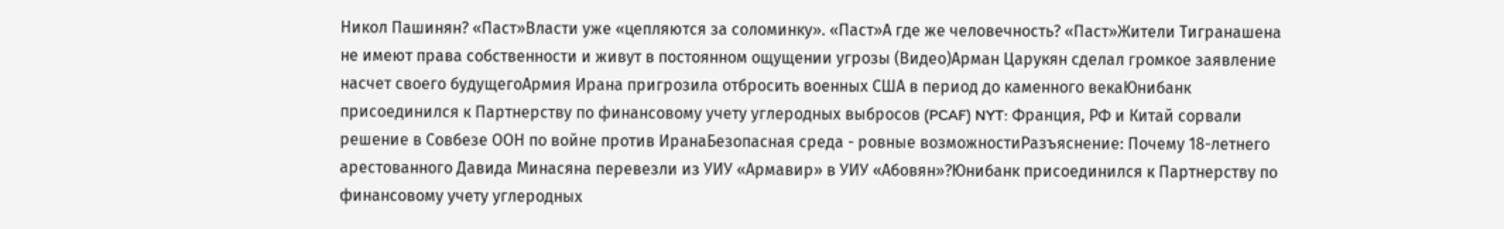Никол Пашинян? «Паст»Власти уже «цепляются за соломинку». «Паст»А где же человечность? «Паст»Жители Тигранашена не имеют права собственности и живут в постоянном ощущении угрозы (Видео)Арман Царукян сделал громкое заявление насчет своего будущегоАрмия Ирана пригрозила отбросить военных США в период до каменного векаЮнибанк присоединился к Партнерству по финансовому учету углеродных выбросов (PCAF) NYT: Франция, РФ и Китай сорвали решение в Совбезе ООН по войне против ИранаБезопасная среда - ровные возможностиРазъяснение: Почему 18-летнего арестованного Давида Минасяна перевезли из УИУ «Армавир» в УИУ «Абовян»?Юнибанк присоединился к Партнерству по финансовому учету углеродных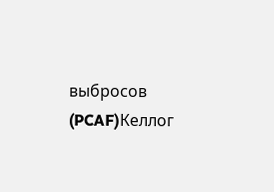выбросов (PCAF)Келлог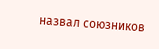назвал союзников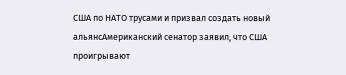США по НАТО трусами и призвал создать новый альянсАмериканский сенатор заявил, что США проигрывают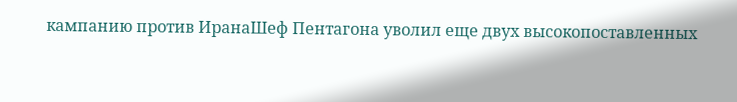кампанию против ИранаШеф Пентагона уволил еще двух высокопоставленных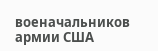военачальников армии США